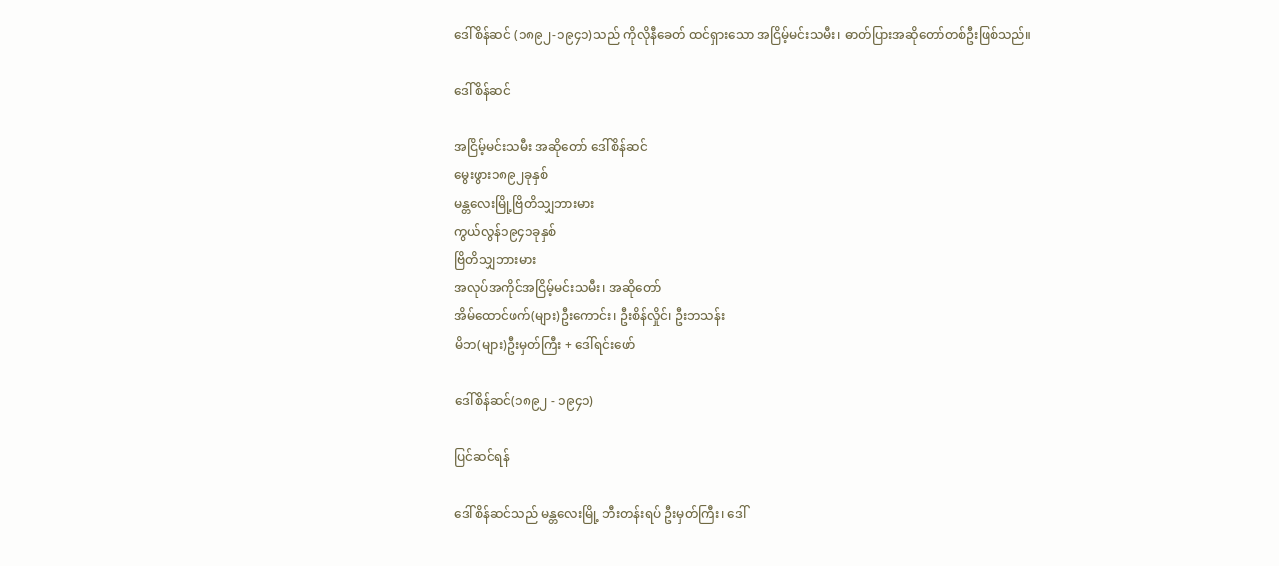ဒေါ်စိန်ဆင် (၁၈၉၂-၁၉၄၁)သည် ကိုလိုနီခေတ် ထင်ရှားသော အငြိမ့်မင်းသမီး၊ ဓာတ်ပြားအဆိုတော်တစ်ဦးဖြစ်သည်။

ဒေါ်စိန်ဆင်

အငြိမ့်မင်းသမီး အဆိုတော် ဒေါ်စိန်ဆင်
မွေးဖွား၁၈၉၂ခုနှစ်
မန္တလေးမြို့ဗြိတိသျှဘားမား
ကွယ်လွန်၁၉၄၁ခုနှစ်
ဗြိတိသျှဘားမား
အလုပ်အကိုင်အငြိမ့်မင်းသမီး၊ အဆိုတော်
အိမ်ထောင်ဖက်(များ)ဦးကောင်း၊ ဦးစိန်လှိုင်၊ ဦးဘသန်း
မိဘ(များ)ဦးမှတ်ကြီး + ဒေါ်ရင်းဖော်

ဒေါ်စိန်ဆင်(၁၈၉၂ - ၁၉၄၁)

ပြင်ဆင်ရန်

ဒေါ်စိန်ဆင်သည် မန္တလေးမြို့ ဘီးတန်းရပ် ဦးမှတ်ကြီး၊ ဒေါ်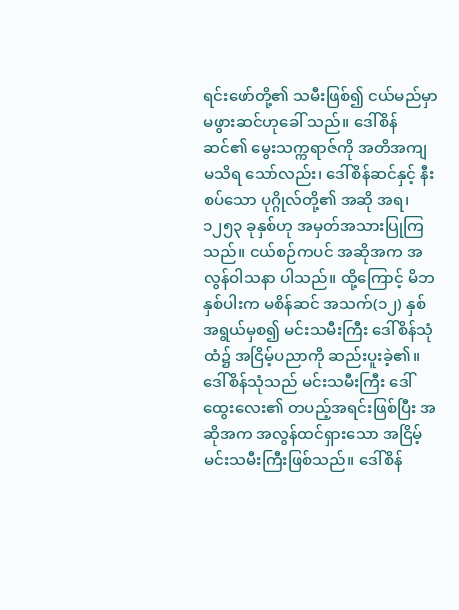ရင်းဖော်တို့၏ သမီးဖြစ်၍ ငယ်မည်မှာ မဖွားဆင်ဟုခေါ် သည်။ ဒေါ်စိန်ဆင်၏ မွေးသက္ကရာဇ်ကို အတိအကျ မသိရ သော်လည်း၊ ဒေါ်စိန်ဆင်နှင့် နီးစပ်သော ပုဂ္ဂိုလ်တို့၏ အဆို အရ၊ ၁၂၅၃ ခုနှစ်ဟု အမှတ်အသားပြုကြသည်။ ငယ်စဉ်ကပင် အဆိုအက အလွန်ဝါသနာ ပါသည်။ ထို့ကြောင့် မိဘနှစ်ပါးက မစိန်ဆင် အသက်(၁၂) နှစ်အရွယ်မှစ၍ မင်းသမီးကြီး ဒေါ်စိန်သုံထံ၌ အငြိမ့်ပညာကို ဆည်းပူးခဲ့၏။ ဒေါ်စိန်သုံသည် မင်းသမီးကြီး ဒေါ်ထွေးလေး၏ တပည့်အရင်းဖြစ်ပြီး အဆိုအက အလွန်ထင်ရှားသော အငြိမ့်မင်းသမီးကြီးဖြစ်သည်။ ဒေါ်စိန်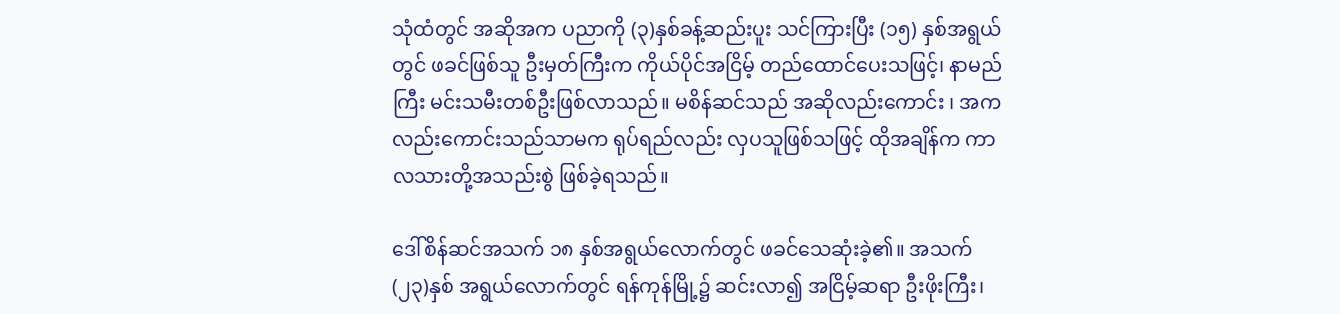သုံထံတွင် အဆိုအက ပညာကို (၃)နှစ်ခန့်ဆည်းပူး သင်ကြားပြီး (၁၅) နှစ်အရွယ်တွင် ဖခင်ဖြစ်သူ ဦးမှတ်ကြီးက ကိုယ်ပိုင်အငြိမ့် တည်ထောင်ပေးသဖြင့်၊ နာမည်ကြီး မင်းသမီးတစ်ဦးဖြစ်လာသည်။ မစိန်ဆင်သည် အဆိုလည်းကောင်း ၊ အကလည်းကောင်းသည်သာမက ရုပ်ရည်လည်း လှပသူဖြစ်သဖြင့် ထိုအချိန်က ကာလသားတို့အသည်းစွဲ ဖြစ်ခဲ့ရသည်။

ဒေါ်စိန်ဆင်အသက် ၁၈ နှစ်အရွယ်လောက်တွင် ဖခင်သေဆုံးခဲ့၏။ အသက်(၂၃)နှစ် အရွယ်လောက်တွင် ရန်ကုန်မြို့၌ ဆင်းလာ၍ အငြိမ့်ဆရာ ဦးဖိုးကြီး၊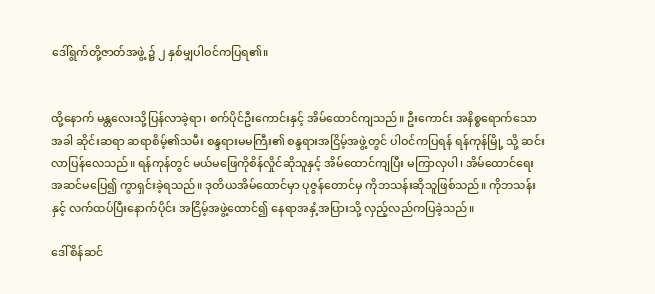ဒေါ်ရွက်တို့ဇာတ်အဖွဲ့ ၌ ၂ နှစ်မျှပါဝင်ကပြရ၏။


ထို့နောက် မန္တလေးသို့ပြန်လာခဲ့ရာ၊ စက်ပိုင်ဦးကောင်းနှင့် အိမ်ထောင်ကျသည်။ ဦးကောင်း အနိစ္စရောက်သောအခါ ဆိုင်းဆရာ ဆရာစိမ့်၏သမီး စန္ဒရားမမကြီး၏ စန္ဒရားအငြိမ့်အဖွဲ့တွင် ပါဝင်ကပြရန် ရန်ကုန်မြို့ သို့ ဆင်းလာပြန်လေသည်။ ရန်ကုန်တွင် မယ်မဖြေကိုစိန်လှိုင်ဆိုသူနှင့် အိမ်ထောင်ကျပြီး မကြာလှပါ၊ အိမ်ထောင်ရေး အဆင်မပြေ၍ ကွာရှင်းခဲ့ရသည်။ ဒုတိယအိမ်ထောင်မှာ ပုဇွန်တောင်မှ ကိုဘသန်းဆိုသူဖြစ်သည်။ ကိုဘသန်းနှင့် လက်ထပ်ပြီးနောက်ပိုင်း အငြိမ့်အဖွဲ့ထောင်၍ နေရာအနှံ့အပြားသို့ လှည့်လည်ကပြခဲ့သည်။

ဒေါ်စိန်ဆင်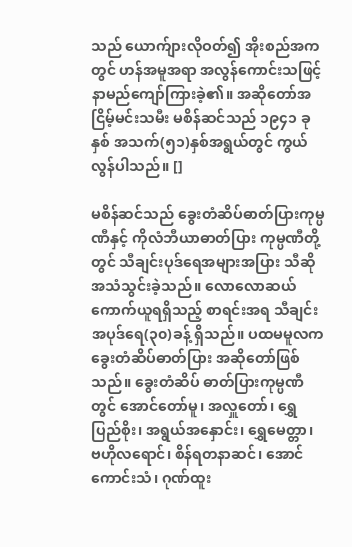သည် ယောက်ျားလိုဝတ်၍ အိုးစည်အကတွင် ဟန်အမူအရာ အလွန်ကောင်းသဖြင့် နာမည်ကျော်ကြားခဲ့၏။ အဆိုတော်အငြိမ့်မင်းသမီး မစိန်ဆင်သည် ၁၉၄၁ ခုနှစ် အသက်(၅၁)နှစ်အရွယ်တွင် ကွယ်လွန်ပါသည်။ []

မစိန်ဆင်သည် ခွေးတံဆိပ်ဓာတ်ပြားကုမ္ပဏီနှင့် ကိုလံဘီယာဓာတ်ပြား ကုမ္ပဏီတို့တွင် သီချင်းပုဒ်ရေအများအပြား သီဆိုအသံသွင်းခဲ့သည်။ လောလောဆယ်ကောက်ယူရရှိသည့် စာရင်းအရ သီချင်းအပုဒ်ရေ(၃၀)ခန့် ရှိသည်။ ပထမမူလက ခွေးတံဆိပ်ဓာတ်ပြား အဆိုတော်ဖြစ်သည်။ ခွေးတံဆိပ် ဓာတ်ပြားကုမ္ပဏီတွင် အောင်တော်မူ၊ အလှူတော်၊ ရွှေပြည်စိုး၊ အရွယ်အနှောင်း၊ ရွှေမေတ္တာ၊ ဗဟိုလရောင်၊ စိန်ရတနာဆင်၊ အောင်ကောင်းသံ၊ ဂုဏ်ထူး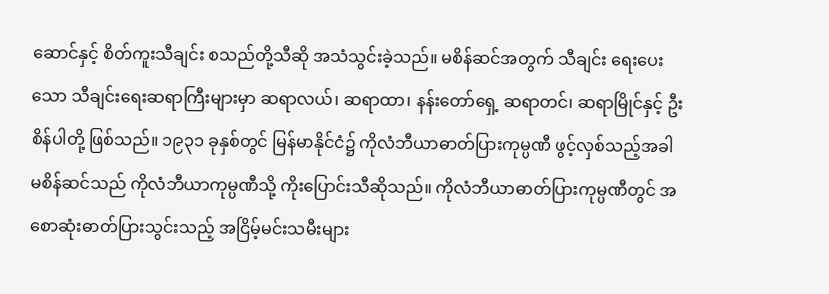ဆောင်နှင့် စိတ်ကူးသီချင်း စသည်တို့သီဆို အသံသွင်းခဲ့သည်။ မစိန်ဆင်အတွက် သီချင်း ရေးပေးသော သီချင်းရေးဆရာကြီးများမှာ ဆရာလယ်၊ ဆရာထာ၊ နန်းတော်ရှေ့ ဆရာတင်၊ ဆရာမြိုင်နှင့် ဦးစိန်ပါတို့ ဖြစ်သည်။ ၁၉၃၁ ခုနှစ်တွင် မြန်မာနိုင်ငံ၌ ကိုလံဘီယာဓာတ်ပြားကုမ္ပဏီ ဖွင့်လှစ်သည့်အခါ မစိန်ဆင်သည် ကိုလံဘီယာကုမ္ပဏီသို့ ကိုးပြောင်းသီဆိုသည်။ ကိုလံဘီယာဓာတ်ပြားကုမ္ပဏီတွင် အစောဆုံးဓာတ်ပြားသွင်းသည့် အငြိမ့်မင်းသမီးများ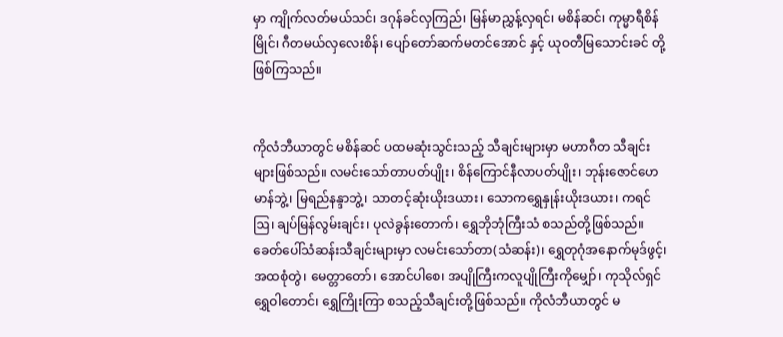မှာ ကျိုက်လတ်မယ်သင်၊ ဒဂုန်ခင်လှကြည်၊ မြန်မာညွှန့်လှရင်၊ မစိန်ဆင်၊ ကုမ္မာရီစိန်မြိုင်၊ ဂီတမယ်လှလေးစိန်၊ ပျော်တော်ဆက်မတင်အောင် နှင့် ယုဝတီမြသောင်းခင် တို့ ဖြစ်ကြသည်။


ကိုလံဘီယာတွင် မစိန်ဆင် ပထမဆုံးသွင်းသည့် သီချင်းများမှာ မဟာဂီတ သီချင်းများဖြစ်သည်။ လမင်းသော်တာပတ်ပျိုး၊ စိန်ကြောင်နီလာပတ်ပျိုး၊ ဘုန်းဇောင်ဟေမာန်ဘွဲ့၊ မြရည်နန္ဒာဘွဲ့၊ သာတင့်ဆုံးယိုးဒယား၊ သောကရွှေနှုန်းယိုးဒယား၊ ကရင်ဩ၊ ချပ်မြန်လွမ်းချင်း၊ ပုလဲခွန်းတောက်၊ ရွှေဘိုဘုံကြီးသံ စသည်တို့ဖြစ်သည်။ ခေတ်ပေါ်သံဆန်းသီချင်းများမှာ လမင်းသော်တာ(သံဆန်း)၊ ရွှေတုဂုံအနောက်မုဒ်ဖွင့်၊ အထစုံတွဲ၊ မေတ္တာတော်၊ အောင်ပါစေ၊ အပျိုကြီးကလူပျိုကြီးကိုမျှော်၊ ကုသိုလ်ရှင် ရွှေဝါတောင်၊ ရွှေကြိုးကြာ စသည့်သီချင်းတို့ဖြစ်သည်။ ကိုလံဘီယာတွင် မ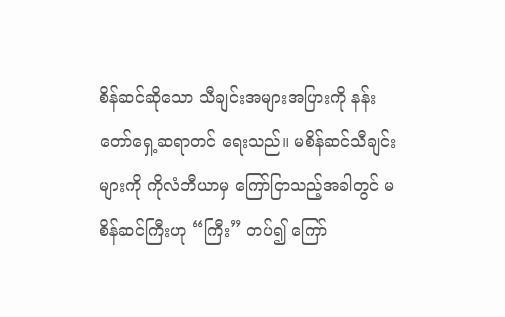စိန်ဆင်ဆိုသော သီချင်းအများအပြားကို နန်းတော်ရှေ့ဆရာတင် ရေးသည်။ မစိန်ဆင်သီချင်းများကို ကိုလံဘီယာမှ ကြော်ငြာသည့်အခါတွင် မစိန်ဆင်ကြီးဟု “ကြီး” တပ်၍ ကြော်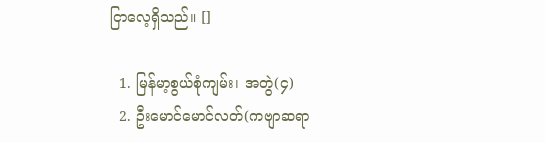ငြာလေ့ရှိသည်။ []

  1. မြန်မာ့စွယ်စုံကျမ်း၊ အတွဲ(၄)
  2. ဦးမောင်မောင်လတ်(ကဗျာဆရာ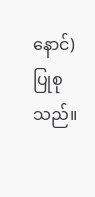နောင်)ပြုစုသည်။